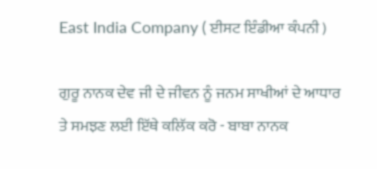East India Company ( ਈਸਟ ਇੰਡੀਆ ਕੰਪਨੀ )

ਗੁਰੂ ਨਾਨਕ ਦੇਵ ਜੀ ਦੇ ਜੀਵਨ ਨੂੰ ਜਨਮ ਸਾਖੀਆਂ ਦੇ ਆਧਾਰ ਤੇ ਸਮਝਣ ਲਈ ਇੱਥੇ ਕਲਿੱਕ ਕਰੋ - ਬਾਬਾ ਨਾਨਕ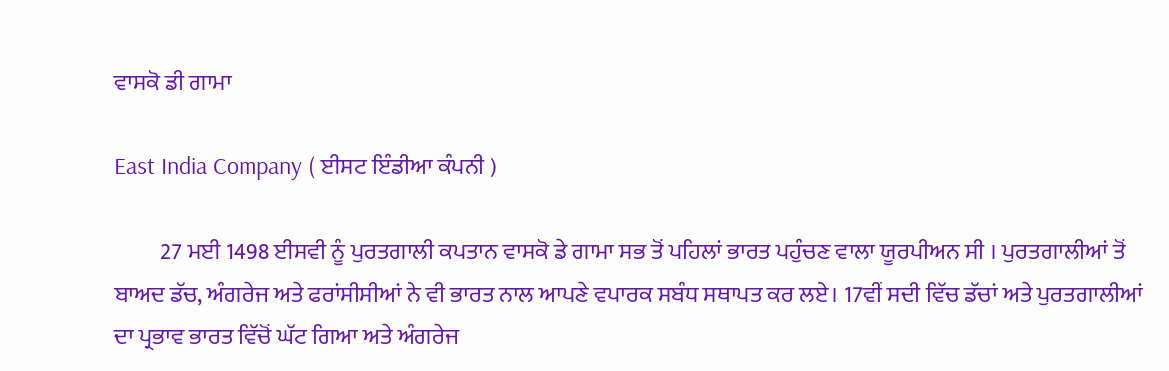ਵਾਸਕੋ ਡੀ ਗਾਮਾ

East India Company ( ਈਸਟ ਇੰਡੀਆ ਕੰਪਨੀ )

          27 ਮਈ 1498 ਈਸਵੀ ਨੂੰ ਪੁਰਤਗਾਲੀ ਕਪਤਾਨ ਵਾਸਕੋ ਡੇ ਗਾਮਾ ਸਭ ਤੋਂ ਪਹਿਲਾਂ ਭਾਰਤ ਪਹੁੰਚਣ ਵਾਲਾ ਯੂਰਪੀਅਨ ਸੀ । ਪੁਰਤਗਾਲੀਆਂ ਤੋਂ ਬਾਅਦ ਡੱਚ, ਅੰਗਰੇਜ ਅਤੇ ਫਰਾਂਸੀਸੀਆਂ ਨੇ ਵੀ ਭਾਰਤ ਨਾਲ ਆਪਣੇ ਵਪਾਰਕ ਸਬੰਧ ਸਥਾਪਤ ਕਰ ਲਏ। 17ਵੀਂ ਸਦੀ ਵਿੱਚ ਡੱਚਾਂ ਅਤੇ ਪੁਰਤਗਾਲੀਆਂ ਦਾ ਪ੍ਰਭਾਵ ਭਾਰਤ ਵਿੱਚੋਂ ਘੱਟ ਗਿਆ ਅਤੇ ਅੰਗਰੇਜ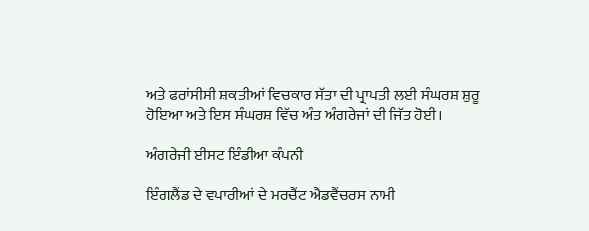ਅਤੇ ਫਰਾਂਸੀਸੀ ਸ਼ਕਤੀਆਂ ਵਿਚਕਾਰ ਸੱਤਾ ਦੀ ਪ੍ਰਾਪਤੀ ਲਈ ਸੰਘਰਸ਼ ਸ਼ੁਰੂ ਹੋਇਆ ਅਤੇ ਇਸ ਸੰਘਰਸ਼ ਵਿੱਚ ਅੰਤ ਅੰਗਰੇਜਾਂ ਦੀ ਜਿੱਤ ਹੋਈ।

ਅੰਗਰੇਜੀ ਈਸਟ ਇੰਡੀਆ ਕੰਪਨੀ

ਇੰਗਲੈਂਡ ਦੇ ਵਪਾਰੀਆਂ ਦੇ ਮਰਚੈਂਟ ਐਡਵੈਂਚਰਸ ਨਾਮੀ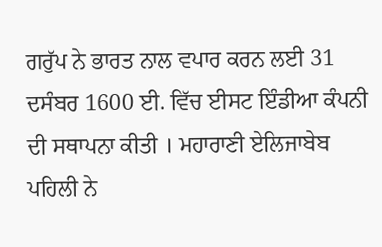ਗਰੁੱਪ ਨੇ ਭਾਰਤ ਨਾਲ ਵਪਾਰ ਕਰਨ ਲਈ 31 ਦਸੰਬਰ 1600 ਈ. ਵਿੱਚ ਈਸਟ ਇੰਡੀਆ ਕੰਪਨੀ ਦੀ ਸਥਾਪਨਾ ਕੀਤੀ । ਮਹਾਰਾਣੀ ਏਲਿਜਾਬੇਬ ਪਹਿਲੀ ਨੇ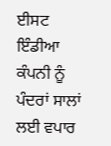ਈਸਟ ਇੰਡੀਆ ਕੰਪਨੀ ਨੂੰ ਪੰਦਰਾਂ ਸਾਲਾਂ ਲਈ ਵਪਾਰ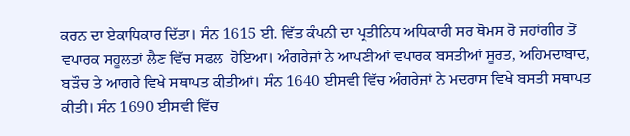ਕਰਨ ਦਾ ਏਕਾਧਿਕਾਰ ਦਿੱਤਾ। ਸੰਨ 1615 ਈ. ਵਿੱਤ ਕੰਪਨੀ ਦਾ ਪ੍ਰਤੀਨਿਧ ਅਧਿਕਾਰੀ ਸਰ ਥੋਮਸ ਰੋ ਜਹਾਂਗੀਰ ਤੋਂ ਵਪਾਰਕ ਸਹੂਲਤਾਂ ਲੈਣ ਵਿੱਚ ਸਫਲ  ਹੋਇਆ। ਅੰਗਰੇਜਾਂ ਨੇ ਆਪਣੀਆਂ ਵਪਾਰਕ ਬਸਤੀਆਂ ਸੂਰਤ, ਅਹਿਮਦਾਬਾਦ, ਬੜੌਚ ਤੇ ਆਗਰੇ ਵਿਖੇ ਸਥਾਪਤ ਕੀਤੀਆਂ। ਸੰਨ 1640 ਈਸਵੀ ਵਿੱਚ ਅੰਗਰੇਜਾਂ ਨੇ ਮਦਰਾਸ ਵਿਖੇ ਬਸਤੀ ਸਥਾਪਤ ਕੀਤੀ। ਸੰਨ 1690 ਈਸਵੀ ਵਿੱਚ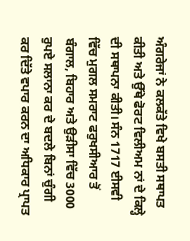ਅੰਗਰੇਜਾਂ ਨੇ ਕਲਕੱਤੇ ਵਿਖੇ ਬਸਤੀ ਸਥਾਪਤ ਕੀਤੀ ਅਤੇ ਉੱਥੇ ਫੋਰਟ ਵਿਲੀਅਮ ਨਾਂ ਦੇ ਕਿਲ੍ਹੇ ਦੀ ਸਥਾਪਨਾ ਕੀਤੀ। ਸੰਨ 1717 ਈਸਵੀ ਵਿੱਚ ਮੁਗਲ ਸਮਰਾਟ ਫਰੁਖਸੀਆਰ ਤੋਂ ਬੰਗਾਲ, ਬਿਹਾਰ ਅਤੇ ਉੜੀਸਾ ਵਿੱਚ 3000 ਰੁਪਏ ਸਲਾਨਾ ਕਰ ਦੇ ਬਦਲੇ ਬਿਨਾਂ ਚੁੰਗੀ ਕਰ ਦਿੱਤੇ ਵਪਾਰ ਕਰਨ ਦਾ ਅਧਿਕਾਰ ਪ੍ਰਾਪਤ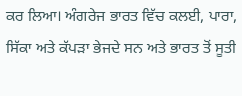ਕਰ ਲਿਆ। ਅੰਗਰੇਜ ਭਾਰਤ ਵਿੱਚ ਕਲਈ, ਪਾਰਾ, ਸਿੱਕਾ ਅਤੇ ਕੱਪੜਾ ਭੇਜਦੇ ਸਨ ਅਤੇ ਭਾਰਤ ਤੋਂ ਸੂਤੀ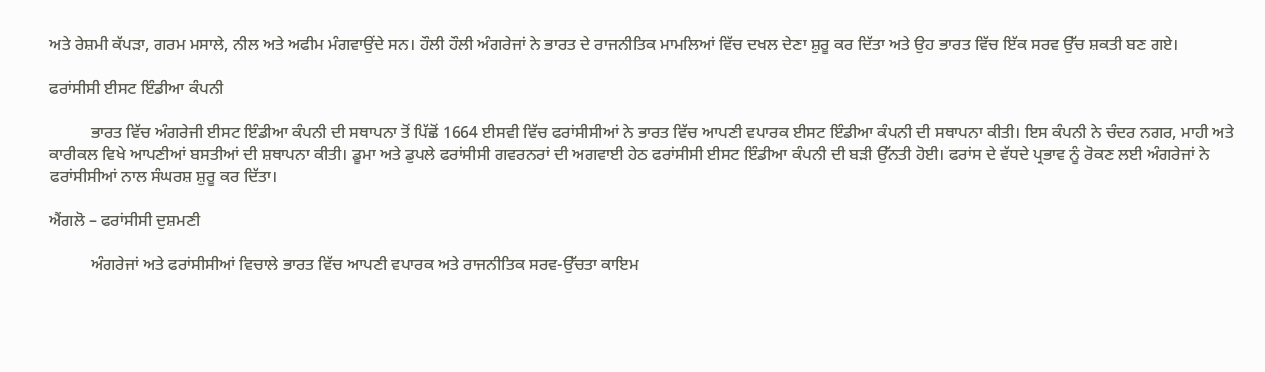ਅਤੇ ਰੇਸ਼ਮੀ ਕੱਪੜਾ, ਗਰਮ ਮਸਾਲੇ, ਨੀਲ ਅਤੇ ਅਫੀਮ ਮੰਗਵਾਉਂਦੇ ਸਨ। ਹੌਲੀ ਹੌਲੀ ਅੰਗਰੇਜਾਂ ਨੇ ਭਾਰਤ ਦੇ ਰਾਜਨੀਤਿਕ ਮਾਮਲਿਆਂ ਵਿੱਚ ਦਖਲ ਦੇਣਾ ਸ਼ੁਰੂ ਕਰ ਦਿੱਤਾ ਅਤੇ ਉਹ ਭਾਰਤ ਵਿੱਚ ਇੱਕ ਸਰਵ ਉੱਚ ਸ਼ਕਤੀ ਬਣ ਗਏ।

ਫਰਾਂਸੀਸੀ ਈਸਟ ਇੰਡੀਆ ਕੰਪਨੀ

          ਭਾਰਤ ਵਿੱਚ ਅੰਗਰੇਜੀ ਈਸਟ ਇੰਡੀਆ ਕੰਪਨੀ ਦੀ ਸਥਾਪਨਾ ਤੋਂ ਪਿੱਛੋਂ 1664 ਈਸਵੀ ਵਿੱਚ ਫਰਾਂਸੀਸੀਆਂ ਨੇ ਭਾਰਤ ਵਿੱਚ ਆਪਣੀ ਵਪਾਰਕ ਈਸਟ ਇੰਡੀਆ ਕੰਪਨੀ ਦੀ ਸਥਾਪਨਾ ਕੀਤੀ। ਇਸ ਕੰਪਨੀ ਨੇ ਚੰਦਰ ਨਗਰ, ਮਾਹੀ ਅਤੇ ਕਾਰੀਕਲ ਵਿਖੇ ਆਪਣੀਆਂ ਬਸਤੀਆਂ ਦੀ ਸ਼ਥਾਪਨਾ ਕੀਤੀ। ਡੂਮਾ ਅਤੇ ਡੁਪਲੇ ਫਰਾਂਸੀਸੀ ਗਵਰਨਰਾਂ ਦੀ ਅਗਵਾਈ ਹੇਠ ਫਰਾਂਸੀਸੀ ਈਸਟ ਇੰਡੀਆ ਕੰਪਨੀ ਦੀ ਬੜੀ ਉੱਨਤੀ ਹੋਈ। ਫਰਾਂਸ ਦੇ ਵੱਧਦੇ ਪ੍ਰਭਾਵ ਨੂੰ ਰੋਕਣ ਲਈ ਅੰਗਰੇਜਾਂ ਨੇ ਫਰਾਂਸੀਸੀਆਂ ਨਾਲ ਸੰਘਰਸ਼ ਸ਼ੁਰੂ ਕਰ ਦਿੱਤਾ।

ਐਂਗਲੋ – ਫਰਾਂਸੀਸੀ ਦੁਸ਼ਮਣੀ

          ਅੰਗਰੇਜਾਂ ਅਤੇ ਫਰਾਂਸੀਸੀਆਂ ਵਿਚਾਲੇ ਭਾਰਤ ਵਿੱਚ ਆਪਣੀ ਵਪਾਰਕ ਅਤੇ ਰਾਜਨੀਤਿਕ ਸਰਵ-ਉੱਚਤਾ ਕਾਇਮ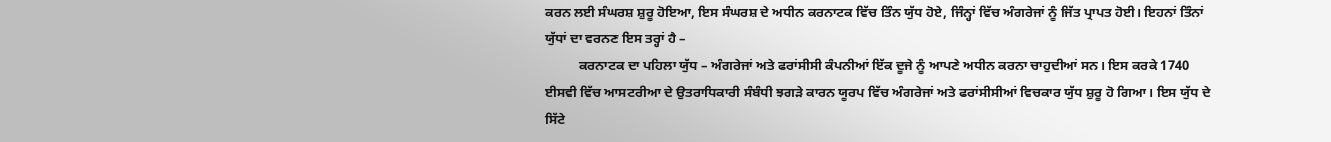ਕਰਨ ਲਈ ਸੰਘਰਸ਼ ਸ਼ੁਰੂ ਹੋਇਆ, ਇਸ ਸੰਘਰਸ਼ ਦੇ ਅਧੀਨ ਕਰਨਾਟਕ ਵਿੱਚ ਤਿੰਨ ਯੁੱਧ ਹੋਏ, ਜਿੰਨ੍ਹਾਂ ਵਿੱਚ ਅੰਗਰੇਜਾਂ ਨੂੰ ਜਿੱਤ ਪ੍ਰਾਪਤ ਹੋਈ। ਇਹਨਾਂ ਤਿੰਨਾਂ ਯੁੱਧਾਂ ਦਾ ਵਰਨਣ ਇਸ ਤਰ੍ਹਾਂ ਹੈ –
          ਕਰਨਾਟਕ ਦਾ ਪਹਿਲਾ ਯੁੱਧ – ਅੰਗਰੇਜਾਂ ਅਤੇ ਫਰਾਂਸੀਸੀ ਕੰਪਨੀਆਂ ਇੱਕ ਦੂਜੇ ਨੂੰ ਆਪਣੇ ਅਧੀਨ ਕਰਨਾ ਚਾਹੁਦੀਆਂ ਸਨ। ਇਸ ਕਰਕੇ 1740 ਈਸਵੀ ਵਿੱਚ ਆਸਟਰੀਆ ਦੇ ਉਤਰਾਧਿਕਾਰੀ ਸੰਬੰਧੀ ਝਗੜੇ ਕਾਰਨ ਯੂਰਪ ਵਿੱਚ ਅੰਗਰੇਜਾਂ ਅਤੇ ਫਰਾਂਸੀਸੀਆਂ ਵਿਚਕਾਰ ਯੁੱਧ ਸ਼ੁਰੂ ਹੋ ਗਿਆ। ਇਸ ਯੁੱਧ ਦੇ ਸਿੱਟੇ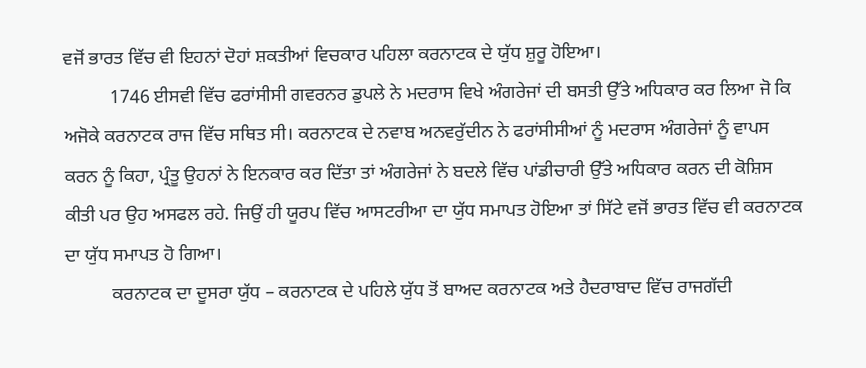ਵਜੋਂ ਭਾਰਤ ਵਿੱਚ ਵੀ ਇਹਨਾਂ ਦੋਹਾਂ ਸ਼ਕਤੀਆਂ ਵਿਚਕਾਰ ਪਹਿਲਾ ਕਰਨਾਟਕ ਦੇ ਯੁੱਧ ਸ਼ੁਰੂ ਹੋਇਆ।
          1746 ਈਸਵੀ ਵਿੱਚ ਫਰਾਂਸੀਸੀ ਗਵਰਨਰ ਡੁਪਲੇ ਨੇ ਮਦਰਾਸ ਵਿਖੇ ਅੰਗਰੇਜਾਂ ਦੀ ਬਸਤੀ ਉੱਤੇ ਅਧਿਕਾਰ ਕਰ ਲਿਆ ਜੋ ਕਿ ਅਜੋਕੇ ਕਰਨਾਟਕ ਰਾਜ ਵਿੱਚ ਸਥਿਤ ਸੀ। ਕਰਨਾਟਕ ਦੇ ਨਵਾਬ ਅਨਵਰੁੱਦੀਨ ਨੇ ਫਰਾਂਸੀਸੀਆਂ ਨੂੰ ਮਦਰਾਸ ਅੰਗਰੇਜਾਂ ਨੂੰ ਵਾਪਸ ਕਰਨ ਨੂੰ ਕਿਹਾ, ਪ੍ਰੰਤੂ ਉਹਨਾਂ ਨੇ ਇਨਕਾਰ ਕਰ ਦਿੱਤਾ ਤਾਂ ਅੰਗਰੇਜਾਂ ਨੇ ਬਦਲੇ ਵਿੱਚ ਪਾਂਡੀਚਾਰੀ ਉੱਤੇ ਅਧਿਕਾਰ ਕਰਨ ਦੀ ਕੋਸ਼ਿਸ ਕੀਤੀ ਪਰ ਉਹ ਅਸਫਲ ਰਹੇ. ਜਿਉਂ ਹੀ ਯੂਰਪ ਵਿੱਚ ਆਸਟਰੀਆ ਦਾ ਯੁੱਧ ਸਮਾਪਤ ਹੋਇਆ ਤਾਂ ਸਿੱਟੇ ਵਜੋਂ ਭਾਰਤ ਵਿੱਚ ਵੀ ਕਰਨਾਟਕ ਦਾ ਯੁੱਧ ਸਮਾਪਤ ਹੋ ਗਿਆ।
          ਕਰਨਾਟਕ ਦਾ ਦੂਸਰਾ ਯੁੱਧ – ਕਰਨਾਟਕ ਦੇ ਪਹਿਲੇ ਯੁੱਧ ਤੋਂ ਬਾਅਦ ਕਰਨਾਟਕ ਅਤੇ ਹੈਦਰਾਬਾਦ ਵਿੱਚ ਰਾਜਗੱਦੀ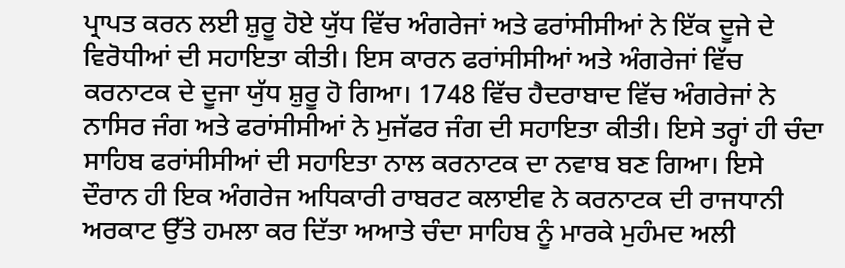ਪ੍ਰਾਪਤ ਕਰਨ ਲਈ ਸ਼ੁਰੂ ਹੋਏ ਯੁੱਧ ਵਿੱਚ ਅੰਗਰੇਜਾਂ ਅਤੇ ਫਰਾਂਸੀਸੀਆਂ ਨੇ ਇੱਕ ਦੂਜੇ ਦੇ ਵਿਰੋਧੀਆਂ ਦੀ ਸਹਾਇਤਾ ਕੀਤੀ। ਇਸ ਕਾਰਨ ਫਰਾਂਸੀਸੀਆਂ ਅਤੇ ਅੰਗਰੇਜਾਂ ਵਿੱਚ ਕਰਨਾਟਕ ਦੇ ਦੂਜਾ ਯੁੱਧ ਸ਼ੁਰੂ ਹੋ ਗਿਆ। 1748 ਵਿੱਚ ਹੈਦਰਾਬਾਦ ਵਿੱਚ ਅੰਗਰੇਜਾਂ ਨੇ ਨਾਸਿਰ ਜੰਗ ਅਤੇ ਫਰਾਂਸੀਸੀਆਂ ਨੇ ਮੁਜੱਫਰ ਜੰਗ ਦੀ ਸਹਾਇਤਾ ਕੀਤੀ। ਇਸੇ ਤਰ੍ਹਾਂ ਹੀ ਚੰਦਾ ਸਾਹਿਬ ਫਰਾਂਸੀਸੀਆਂ ਦੀ ਸਹਾਇਤਾ ਨਾਲ ਕਰਨਾਟਕ ਦਾ ਨਵਾਬ ਬਣ ਗਿਆ। ਇਸੇ ਦੌਰਾਨ ਹੀ ਇਕ ਅੰਗਰੇਜ ਅਧਿਕਾਰੀ ਰਾਬਰਟ ਕਲਾਈਵ ਨੇ ਕਰਨਾਟਕ ਦੀ ਰਾਜਧਾਨੀ ਅਰਕਾਟ ਉੱਤੇ ਹਮਲਾ ਕਰ ਦਿੱਤਾ ਅਆਤੇ ਚੰਦਾ ਸਾਹਿਬ ਨੂੰ ਮਾਰਕੇ ਮੁਹੰਮਦ ਅਲੀ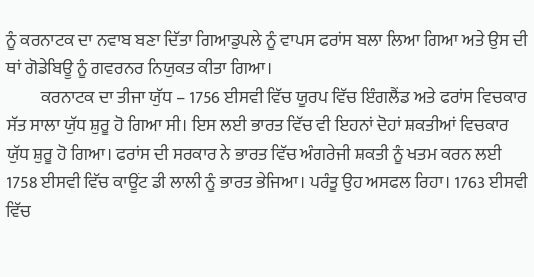ਨੂੰ ਕਰਨਾਟਕ ਦਾ ਨਵਾਬ ਬਣਾ ਦਿੱਤਾ ਗਿਆਡੁਪਲੇ ਨੂੰ ਵਾਪਸ ਫਰਾਂਸ ਬਲਾ ਲਿਆ ਗਿਆ ਅਤੇ ਉਸ ਦੀ ਥਾਂ ਗੋਡੇਬਿਊ ਨੂੰ ਗਵਰਨਰ ਨਿਯੁਕਤ ਕੀਤਾ ਗਿਆ।
          ਕਰਨਾਟਕ ਦਾ ਤੀਜਾ ਯੁੱਧ – 1756 ਈਸਵੀ ਵਿੱਚ ਯੂਰਪ ਵਿੱਚ ਇੰਗਲੈਂਡ ਅਤੇ ਫਰਾਂਸ ਵਿਚਕਾਰ ਸੱਤ ਸਾਲਾ ਯੁੱਧ ਸ਼ੁਰੂ ਹੋ ਗਿਆ ਸੀ। ਇਸ ਲਈ ਭਾਰਤ ਵਿੱਚ ਵੀ ਇਹਨਾਂ ਦੋਹਾਂ ਸ਼ਕਤੀਆਂ ਵਿਚਕਾਰ ਯੁੱਧ ਸ਼ੁਰੂ ਹੋ ਗਿਆ। ਫਰਾਂਸ ਦੀ ਸਰਕਾਰ ਨੇ ਭਾਰਤ ਵਿੱਚ ਅੰਗਰੇਜੀ ਸ਼ਕਤੀ ਨੂੰ ਖਤਮ ਕਰਨ ਲਈ 1758 ਈਸਵੀ ਵਿੱਚ ਕਾਊਂਟ ਡੀ ਲਾਲੀ ਨੂੰ ਭਾਰਤ ਭੇਜਿਆ। ਪਰੰਤੂ ਉਹ ਅਸਫਲ ਰਿਹਾ। 1763 ਈਸਵੀ ਵਿੱਚ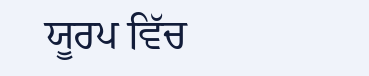ਯੂਰਪ ਵਿੱਚ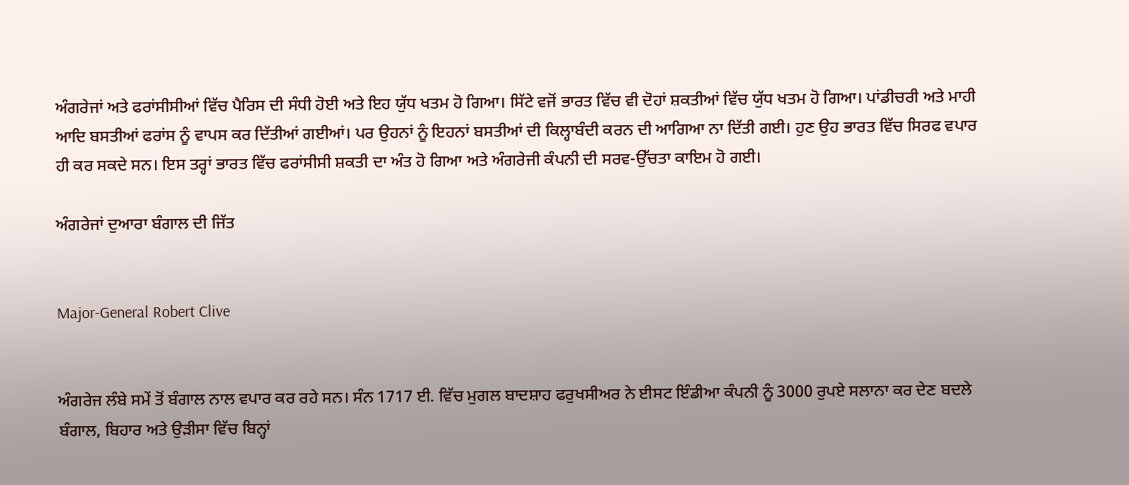ਅੰਗਰੇਜਾਂ ਅਤੇ ਫਰਾਂਸੀਸੀਆਂ ਵਿੱਚ ਪੈਰਿਸ ਦੀ ਸੰਧੀ ਹੋਈ ਅਤੇ ਇਹ ਯੁੱਧ ਖਤਮ ਹੋ ਗਿਆ। ਸਿੱਟੇ ਵਜੋਂ ਭਾਰਤ ਵਿੱਚ ਵੀ ਦੋਹਾਂ ਸ਼ਕਤੀਆਂ ਵਿੱਚ ਯੁੱਧ ਖਤਮ ਹੋ ਗਿਆ। ਪਾਂਡੀਚਰੀ ਅਤੇ ਮਾਹੀ ਆਦਿ ਬਸਤੀਆਂ ਫਰਾਂਸ ਨੂੰ ਵਾਪਸ ਕਰ ਦਿੱਤੀਆਂ ਗਈਆਂ। ਪਰ ਉਹਨਾਂ ਨੂੰ ਇਹਨਾਂ ਬਸਤੀਆਂ ਦੀ ਕਿਲ੍ਹਾਬੰਦੀ ਕਰਨ ਦੀ ਆਗਿਆ ਨਾ ਦਿੱਤੀ ਗਈ। ਹੁਣ ਉਹ ਭਾਰਤ ਵਿੱਚ ਸਿਰਫ ਵਪਾਰ ਹੀ ਕਰ ਸਕਦੇ ਸਨ। ਇਸ ਤਰ੍ਹਾਂ ਭਾਰਤ ਵਿੱਚ ਫਰਾਂਸੀਸੀ ਸ਼ਕਤੀ ਦਾ ਅੰਤ ਹੋ ਗਿਆ ਅਤੇ ਅੰਗਰੇਜੀ ਕੰਪਨੀ ਦੀ ਸਰਵ-ਉੱਚਤਾ ਕਾਇਮ ਹੋ ਗਈ।

ਅੰਗਰੇਜਾਂ ਦੁਆਰਾ ਬੰਗਾਲ ਦੀ ਜਿੱਤ


Major-General Robert Clive


ਅੰਗਰੇਜ ਲੰਬੇ ਸਮੇਂ ਤੋਂ ਬੰਗਾਲ ਨਾਲ ਵਪਾਰ ਕਰ ਰਹੇ ਸਨ। ਸੰਨ 1717 ਈ. ਵਿੱਚ ਮੁਗਲ ਬਾਦਸ਼ਾਹ ਫਰੁਖਸੀਅਰ ਨੇ ਈਸਟ ਇੰਡੀਆ ਕੰਪਨੀ ਨੂੰ 3000 ਰੁਪਏ ਸਲਾਨਾ ਕਰ ਦੇਣ ਬਦਲੇ ਬੰਗਾਲ, ਬਿਹਾਰ ਅਤੇ ਉੜੀਸਾ ਵਿੱਚ ਬਿਨ੍ਹਾਂ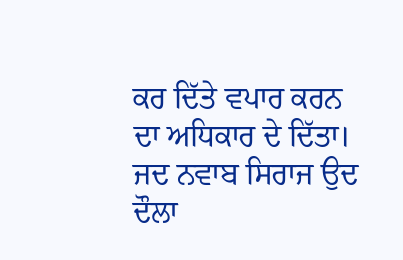ਕਰ ਦਿੱਤੇ ਵਪਾਰ ਕਰਨ ਦਾ ਅਧਿਕਾਰ ਦੇ ਦਿੱਤਾ। ਜਦ ਨਵਾਬ ਸਿਰਾਜ ਉਦ ਦੌਲਾ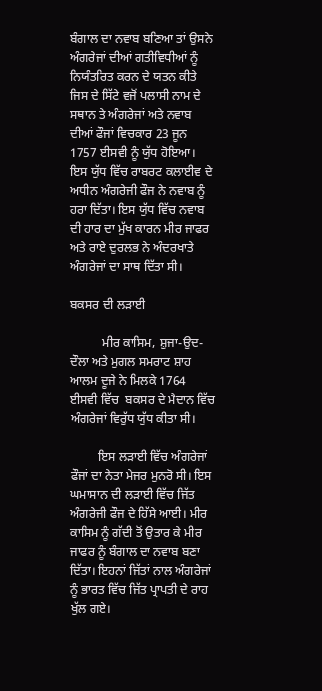ਬੰਗਾਲ ਦਾ ਨਵਾਬ ਬਣਿਆ ਤਾਂ ਉਸਨੇ ਅੰਗਰੇਜਾਂ ਦੀਆਂ ਗਤੀਵਿਧੀਆਂ ਨੂੰ ਨਿਯੰਤਰਿਤ ਕਰਨ ਦੇ ਯਤਨ ਕੀਤੇ ਜਿਸ ਦੇ ਸਿੱਟੇ ਵਜੋਂ ਪਲਾਸੀ ਨਾਮ ਦੇ ਸਥਾਨ ਤੇ ਅੰਗਰੇਜਾਂ ਅਤੇ ਨਵਾਬ ਦੀਆਂ ਫੌਜਾਂ ਵਿਚਕਾਰ 23 ਜੂਨ 1757 ਈਸਵੀ ਨੂੰ ਯੁੱਧ ਹੋਇਆ। ਇਸ ਯੁੱਧ ਵਿੱਚ ਰਾਬਰਟ ਕਲਾਈਵ ਦੇ ਅਧੀਨ ਅੰਗਰੇਜੀ ਫੌਜ ਨੇ ਨਵਾਬ ਨੂੰ ਹਰਾ ਦਿੱਤਾ। ਇਸ ਯੁੱਧ ਵਿੱਚ ਨਵਾਬ ਦੀ ਹਾਰ ਦਾ ਮੁੱਖ ਕਾਰਨ ਮੀਰ ਜਾਫਰ ਅਤੇ ਰਾਏ ਦੁਰਲਭ ਨੇ ਅੰਦਰਖਾਤੇ ਅੰਗਰੇਜਾਂ ਦਾ ਸਾਥ ਦਿੱਤਾ ਸੀ।

ਬਕਸਰ ਦੀ ਲੜਾਈ

          ਮੀਰ ਕਾਸਿਮ, ਸ਼ੁਜਾ-ਉਦ-ਦੌਲਾ ਅਤੇ ਮੁਗਲ ਸਮਰਾਟ ਸ਼ਾਹ ਆਲਮ ਦੂਜੇ ਨੇ ਮਿਲਕੇ 1764 ਈਸਵੀ ਵਿੱਚ  ਬਕਸਰ ਦੇ ਮੈਦਾਨ ਵਿੱਚ ਅੰਗਰੇਜਾਂ ਵਿਰੁੱਧ ਯੁੱਧ ਕੀਤਾ ਸੀ।

         ਇਸ ਲੜਾਈ ਵਿੱਚ ਅੰਗਰੇਜਾਂ ਫੌਜਾਂ ਦਾ ਨੇਤਾ ਮੇਜਰ ਮੁਨਰੋ ਸੀ। ਇਸ ਘਮਾਸਾਨ ਦੀ ਲੜਾਈ ਵਿੱਚ ਜਿੱਤ ਅੰਗਰੇਜੀ ਫੌਜ ਦੇ ਹਿੱਸੇ ਆਈ। ਮੀਰ ਕਾਸਿਮ ਨੂੰ ਗੱਦੀ ਤੋਂ ਉਤਾਰ ਕੇ ਮੀਰ ਜਾਫਰ ਨੂੰ ਬੰਗਾਲ ਦਾ ਨਵਾਬ ਬਣਾ ਦਿੱਤਾ। ਇਹਨਾਂ ਜਿੱਤਾਂ ਨਾਲ ਅੰਗਰੇਜਾਂ ਨੂੰ ਭਾਰਤ ਵਿੱਚ ਜਿੱਤ ਪ੍ਰਾਪਤੀ ਦੇ ਰਾਹ ਖੁੱਲ ਗਏ।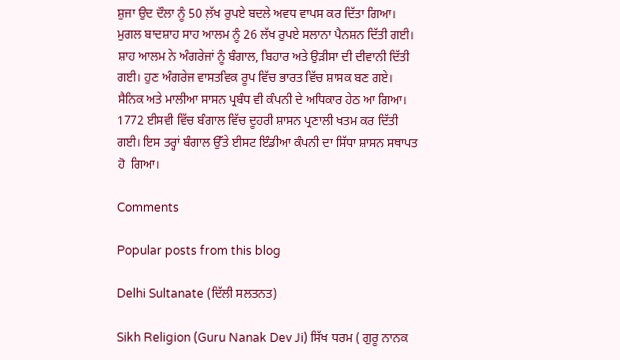ਸ਼ੁਜਾ ਉਦ ਦੌਲਾ ਨੂੰ 50 ਲ਼ੱਖ ਰੁਪਏ ਬਦਲੇ ਅਵਧ ਵਾਪਸ ਕਰ ਦਿੱਤਾ ਗਿਆ। ਮੁਗਲ ਬਾਦਸ਼ਾਹ ਸਾਹ ਆਲਮ ਨੂੰ 26 ਲੱਖ ਰੁਪਏ ਸਲਾਨਾ ਪੈਨਸ਼ਨ ਦਿੱਤੀ ਗਈ। ਸ਼ਾਹ ਆਲਮ ਨੇ ਅੰਗਰੇਜਾਂ ਨੂੰ ਬੰਗਾਲ, ਬਿਹਾਰ ਅਤੇ ਉੜੀਸਾ ਦੀ ਦੀਵਾਨੀ ਦਿੱਤੀ ਗਈ। ਹੁਣ ਅੰਗਰੇਜ ਵਾਸਤਵਿਕ ਰੂਪ ਵਿੱਚ ਭਾਰਤ ਵਿੱਚ ਸ਼ਾਸਕ ਬਣ ਗਏ। ਸੈਨਿਕ ਅਤੇ ਮਾਲੀਆ ਸਾਸਨ ਪ੍ਰਬੰਧ ਵੀ ਕੰਪਨੀ ਦੇ ਅਧਿਕਾਰ ਹੇਠ ਆ ਗਿਆ। 1772 ਈਸਵੀ ਵਿੱਚ ਬੰਗਾਲ ਵਿੱਚ ਦੂਹਰੀ ਸ਼ਾਸਨ ਪ੍ਰਣਾਲੀ ਖਤਮ ਕਰ ਦਿੱਤੀ ਗਈ। ਇਸ ਤਰ੍ਹਾਂ ਬੰਗਾਲ ਉੱਤੇ ਈਸਟ ਇੰਡੀਆ ਕੰਪਨੀ ਦਾ ਸਿੱਧਾ ਸ਼ਾਸਨ ਸਥਾਪਤ ਹੋ  ਗਿਆ।

Comments

Popular posts from this blog

Delhi Sultanate (ਦਿੱਲੀ ਸਲਤਨਤ)

Sikh Religion (Guru Nanak Dev Ji) ਸਿੱਖ ਧਰਮ ( ਗੁਰੂ ਨਾਨਕ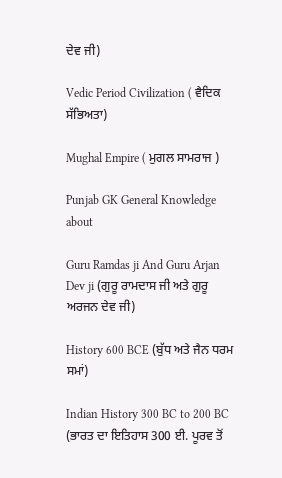ਦੇਵ ਜੀ)

Vedic Period Civilization ( ਵੈਦਿਕ ਸੱਭਿਅਤਾ)

Mughal Empire ( ਮੁਗਲ ਸਾਮਰਾਜ )

Punjab GK General Knowledge about

Guru Ramdas ji And Guru Arjan Dev ji (ਗੁਰੂ ਰਾਮਦਾਸ ਜੀ ਅਤੇ ਗੁਰੂ ਅਰਜਨ ਦੇਵ ਜੀ)

History 600 BCE (ਬੁੱਧ ਅਤੇ ਜੈਨ ਧਰਮ ਸਮਾਂ)

Indian History 300 BC to 200 BC (ਭਾਰਤ ਦਾ ਇਤਿਹਾਸ 300 ਈ. ਪੂਰਵ ਤੋਂ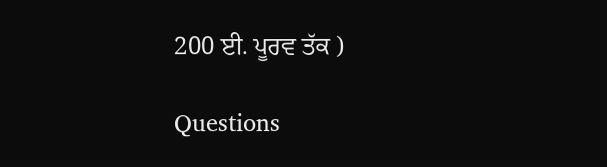200 ਈ. ਪੂਰਵ ਤੱਕ )

Questions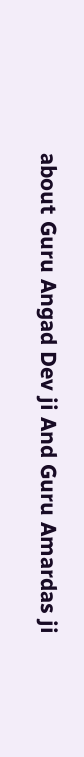about Guru Angad Dev ji And Guru Amardas ji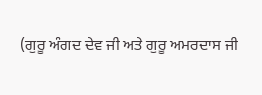(ਗੁਰੂ ਅੰਗਦ ਦੇਵ ਜੀ ਅਤੇ ਗੁਰੂ ਅਮਰਦਾਸ ਜੀ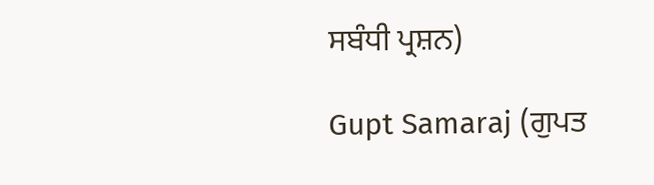ਸਬੰਧੀ ਪ੍ਰਸ਼ਨ)

Gupt Samaraj (ਗੁਪਤ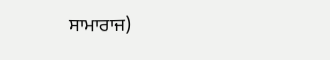ਸਾਮਾਰਾਜ)